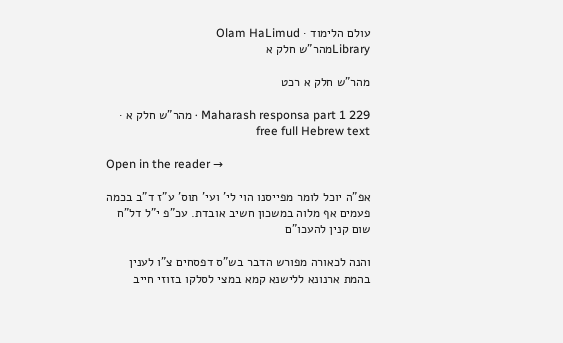עולם הלימוד · Olam HaLimud
Libraryמהר"ש חלק א

מהר"ש חלק א רכט

Maharash responsa part 1 229 · מהר"ש חלק א · free full Hebrew text

Open in the reader →

אפ"ה יוכל לומר מפייסנו הוי לי' ועי' תוס' ע"ז ד"ב בכמה פעמים אף מלוה במשכון חשיב אובדת. עכ"פ י"ל דל"ח שום קנין להעכו"ם

והנה לכאורה מפורש הדבר בש"ס דפסחים צ"ו לענין בהמת ארנונא ללישנא קמא במצי לסלקו בזוזי חייב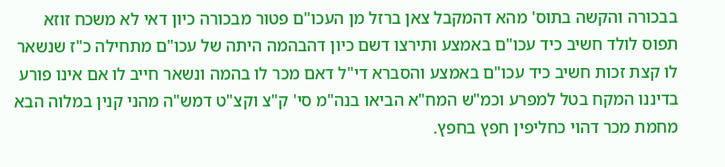בבכורה והקשה בתוס' מהא דהמקבל צאן ברזל מן העכו"ם פטור מבכורה כיון דאי לא משכח זוזא תפוס לולד חשיב כיד עכו"ם באמצע ותירצו דשם כיון דהבהמה היתה של עכו"ם מתחילה כ"ז שנשאר לו קצת זכות חשיב כיד עכו"ם באמצע והסברא די"ל דאם מכר לו בהמה ונשאר חייב לו אם אינו פורע בדיננו המקח בטל למפרע וכמ"ש המח"א הביאו בנה"מ סי' ק"צ וקצ"ט דמש"ה מהני קנין במלוה הבא מחמת מכר דהוי כחליפין חפץ בחפץ.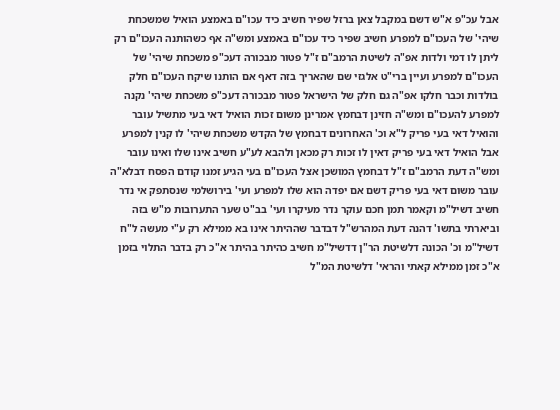אבל עכ"פ א"ש דשם במקבל צאן ברזל שפיר חשיב כיד עכו"ם באמצע הואיל שמשכחת שיהי' של העכו"ם למפרע חשיב שפיר כיד עכו"ם באמצע ומש"ה אף כשהותנה העכו"ם רק ליתן לו דמי ולדות אפ"ה לשיטת הרמב"ם ז"ל פטור מבכורה דעכ"פ משכחת שיהי' של העכו"ם למפרע ועיין ברי"ט אלגזי שם שהאריך בזה דאף אם הותנו שיקח העכו"ם חלק בולדות וכבר חלקו אפ"ה גם חלק של הישראל פטור מבכורה דעכ"פ משכחת שיהי' נקנה למפרע להעכו"ם ומש"ה חזינן דבחמץ אמרינן משום זכות הואיל דאי בעי מתשיל עובר והואיל דאי בעי פריק ל"א וכ' האחרונים דבחמץ של הקדש משכחת שיהי' לו קנין למפרע אבל הואיל דאי בעי פריק דאין לו זכות רק מכאן ולהבא לע"ע חשיב אינו שלו ואינו עובר ומש"ה דעת הרמב"ם ז"ל דבחמץ המושכן אצל העכו"ם בעי הגיע זמנו קודם הפסח דבלא"ה עובר משום דאי בעי פריק דשם אם יפדה הוא שלו למפרע ועי' בירושלמי שנסתפק אי נדר חשיב דשיל"מ וקאמר תמן חכם עוקר נדר מעיקרו ועי' בב"ט שער התערובות מ"ש בזה וביארתי בתשו' דהנה דעת המהרש"ל דבדבר שההיתר אינו בא ממילא רק ע"י מעשה ל"ח דשיל"מ וכ' הכונה דלשיטת הר"ן דדשיל"מ חשיב כהיתר בהיתר א"כ רק בדבר התלוי בזמן א"כ זמן ממילא קאתי והראי' דלשיטת המ"ל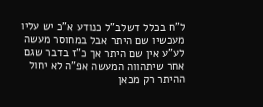ל"ח בכלל דשלב"ל כנודע א"כ יש עליו מעכשיו שם היתר אבל במחוסר מעשה לע"ע אין שם היתר אך כ"ז בדבר שגם אחר שיתהווה המעשה אפ"ה לא יחול ההיתר רק מכאן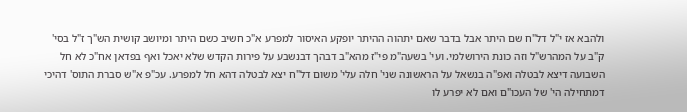ולהבא אז י"ל דל"ח שם היתר אבל בדבר שאם יתהוה ההיתר יופקע האיסור למפרע א"כ חשיב כשם היתר ומיושב קושית הש"ך ז"ל בסי' ק"ב על המהרש"ל וזה כונת הירושלמי. ועי' בשעה"מ פי"ז מהא"ב דבהך דבנשבע על פירות הקדש שלא יאכל ואף בפדאן אח"כ לא חל השבועה דיצא לבטלה ואפ"ה בנשאל על הראשונה שני' חלה עלי' משום דל"ח יצא לבטלה דהא חל למפרע. עכ"פ א"ש סברת התוס' דהיכי דמתחילה הי' של העכו"ם ואם לא יפרע לו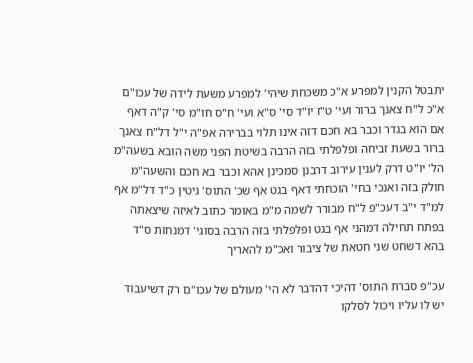יתבטל הקנין למפרע א"כ משכחת שיהי' למפרע משעת לידה של עכו"ם א"כ ל"ח צאנך ברור ועי' ט"ז יו"ד סי' ס"א ועי' ח"ס חו"מ סי' ק"ה דאף אם הוא בגדר וכבר בא חכם דזה אינו תלוי בברירה אפ"ה י"ל דל"ח צאנך ברור בשעת זביחה ופלפלתי בזה הרבה בשיטת הפני משה הובא בשעה"מ הל' יו"ט דרק לענין עירוב דרבנן סמכינן אהא וכבר בא חכם והשעה"מ חולק בזה ואנכי בחי' הוכחתי דאף בגט אף שכ' התוס' גיטין כ"ד דל"מ אף למ"ד י"ב דעכ"פ ל"ח מבורר לשמה מ"מ באומר כתוב לאיזה שיצאתה בפתח תחילה דמהני אף בגט ופלפלתי בזה הרבה בסוגי' דמנחות ס"ד בהא דשחט שני חטאת של ציבור ואכ"מ להאריך

עכ"פ סברת התוס' דהיכי דהדבר לא הי' מעולם של עכו"ם רק דשיעבוד יש לו עליו ויכול לסלקו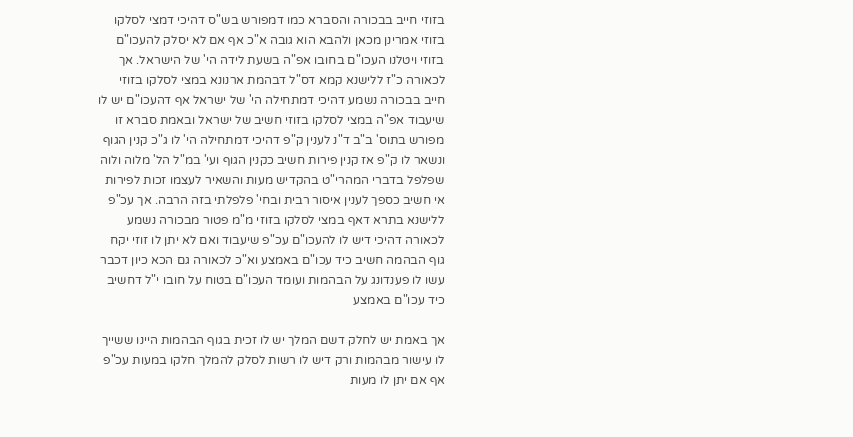בזוזי חייב בבכורה והסברא כמו דמפורש בש"ס דהיכי דמצי לסלקו בזוזי אמרינן מכאן ולהבא הוא גובה א"כ אף אם לא יסלק להעכו"ם בזוזי ויטלנו העכו"ם בחובו אפ"ה בשעת לידה הי' של הישראל. אך לכאורה כ"ז ללישנא קמא דס"ל דבהמת ארנונא במצי לסלקו בזוזי חייב בבכורה נשמע דהיכי דמתחילה הי' של ישראל אף דהעכו"ם יש לו שיעבוד אפ"ה במצי לסלקו בזוזי חשיב של ישראל ובאמת סברא זו מפורש בתוס' ב"ב ד"נ לענין ק"פ דהיכי דמתחילה הי' לו ג"כ קנין הגוף ונשאר לו ק"פ אז קנין פירות חשיב כקנין הגוף ועי' במ"ל הל' מלוה ולוה שפלפל בדברי המהרי"ט בהקדיש מעות והשאיר לעצמו זכות לפירות אי חשיב כספך לענין איסור רבית ובחי' פלפלתי בזה הרבה. אך עכ"פ ללישנא בתרא דאף במצי לסלקו בזוזי מ"מ פטור מבכורה נשמע לכאורה דהיכי דיש לו להעכו"ם עכ"פ שיעבוד ואם לא יתן לו זוזי יקח גוף הבהמה חשיב כיד עכו"ם באמצע וא"כ לכאורה גם הכא כיון דכבר עשו לו פענדונג על הבהמות ועומד העכו"ם בטוח על חובו י"ל דחשיב כיד עכו"ם באמצע

אך באמת יש לחלק דשם המלך יש לו זכית בגוף הבהמות היינו ששייך לו עישור מבהמות ורק דיש לו רשות לסלק להמלך חלקו במעות עכ"פ אף אם יתן לו מעות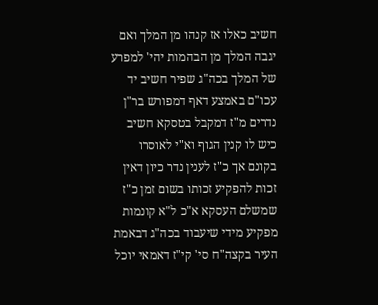חשיב כאלו אז קנהו מן המלך ואם יגבה המלך מן הבהמות יהי' למפרע של המלך בכה"ג שפיר חשיב יד עכו"ם באמצע דאף דמפורש בר"ן נדרים מ"ז דמקבל בטסקא חשיב כיש לו קנין הגוף וא"י לאוסרו בקונם אך כ"ז לענין נדר כיון דאין זכות להפקיע זכותו בשום זמן כ"ז שמשלם העסקא א"כ ל"א קונמות מפקיע מידי שיעבוד בכה"ג דבאמת העיר בקצה"ח סי' קי"ז דאמאי יוכל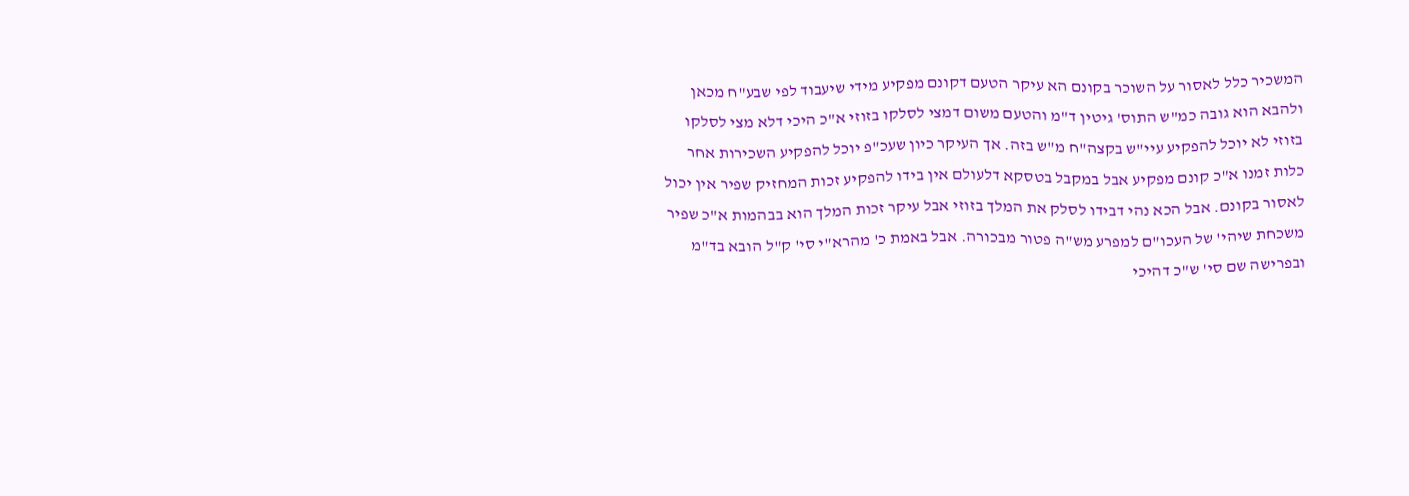המשכיר כלל לאסור על השוכר בקונם הא עיקר הטעם דקונם מפקיע מידי שיעבוד לפי שבע"ח מכאן ולהבא הוא גובה כמ"ש התוס' גיטין ד"מ והטעם משום דמצי לסלקו בזוזי א"כ היכי דלא מצי לסלקו בזוזי לא יוכל להפקיע עיי"ש בקצה"ח מ"ש בזה. אך העיקר כיון שעכ"פ יוכל להפקיע השכירות אחר כלות זמנו א"כ קונם מפקיע אבל במקבל בטסקא דלעולם אין בידו להפקיע זכות המחזיק שפיר אין יכול לאסור בקונם. אבל הכא נהי דבידו לסלק את המלך בזוזי אבל עיקר זכות המלך הוא בבהמות א"כ שפיר משכחת שיהי' של העכו"ם למפרע מש"ה פטור מבכורה. אבל באמת כ' מהרא"י סי' ק"ל הובא בד"מ ובפרישה שם סי' ש"כ דהיכי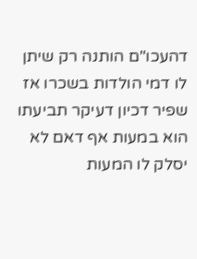דהעכו"ם הותנה רק שיתן לו דמי הולדות בשכרו אז שפיר דכיון דעיקר תביעתו הוא במעות אף דאם לא יסלק לו המעות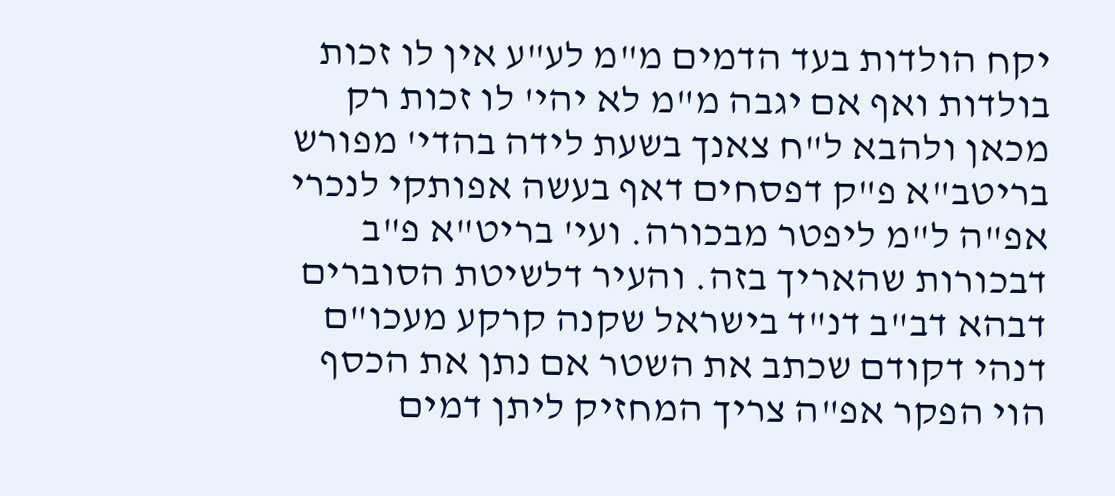יקח הולדות בעד הדמים מ"מ לע"ע אין לו זכות בולדות ואף אם יגבה מ"מ לא יהי' לו זכות רק מכאן ולהבא ל"ח צאנך בשעת לידה בהדי' מפורש בריטב"א פ"ק דפסחים דאף בעשה אפותקי לנכרי אפ"ה ל"מ ליפטר מבכורה. ועי' בריט"א פ"ב דבכורות שהאריך בזה. והעיר דלשיטת הסוברים דבהא דב"ב דנ"ד בישראל שקנה קרקע מעכו"ם דנהי דקודם שכתב את השטר אם נתן את הכסף הוי הפקר אפ"ה צריך המחזיק ליתן דמים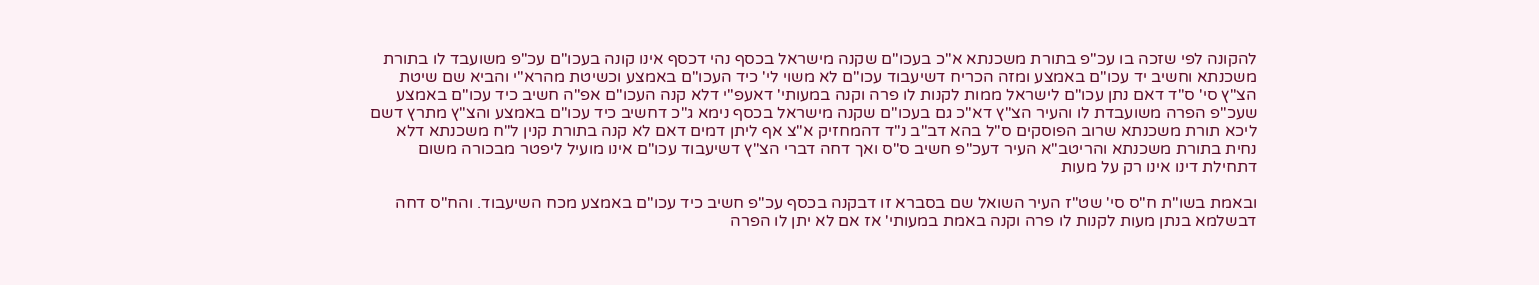להקונה לפי שזכה בו עכ"פ בתורת משכנתא א"כ בעכו"ם שקנה מישראל בכסף נהי דכסף אינו קונה בעכו"ם עכ"פ משועבד לו בתורת משכנתא וחשיב יד עכו"ם באמצע ומזה הכריח דשיעבוד עכו"ם לא משוי לי' כיד העכו"ם באמצע וכשיטת מהרא"י והביא שם שיטת הצ"ץ סי' ס"ד דאם נתן עכו"ם לישראל ממות לקנות לו פרה וקנה במעותי' דאעפ"י דלא קנה העכו"ם אפ"ה חשיב כיד עכו"ם באמצע שעכ"פ הפרה משועבדת לו והעיר הצ"ץ דא"כ גם בעכו"ם שקנה מישראל בכסף נימא ג"כ דחשיב כיד עכו"ם באמצע והצ"ץ מתרץ דשם ליכא תורת משכנתא שרוב הפוסקים ס"ל בהא דב"ב נ"ד דהמחזיק א"צ אף ליתן דמים דאם לא קנה בתורת קנין ל"ח משכנתא דלא נחית בתורת משכנתא והריטב"א העיר דעכ"פ חשיב ס"ס ואך דחה דברי הצ"ץ דשיעבוד עכו"ם אינו מועיל ליפטר מבכורה משום דתחילת דינו אינו רק על מעות

ובאמת בשו"ת ח"ס סי' שט"ז העיר השואל שם בסברא זו דבקנה בכסף עכ"פ חשיב כיד עכו"ם באמצע מכח השיעבוד. והח"ס דחה דבשלמא בנתן מעות לקנות לו פרה וקנה באמת במעותי' אז אם לא יתן לו הפרה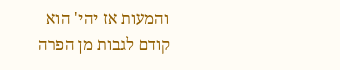והמעות אז יהי' הוא קודם לגבות מן הפרה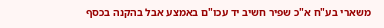משארי בע"ח א"כ שפיר חשיב יד עכו"ם באמצע אבל בהקנה בכסף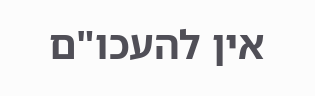אין להעכו"ם